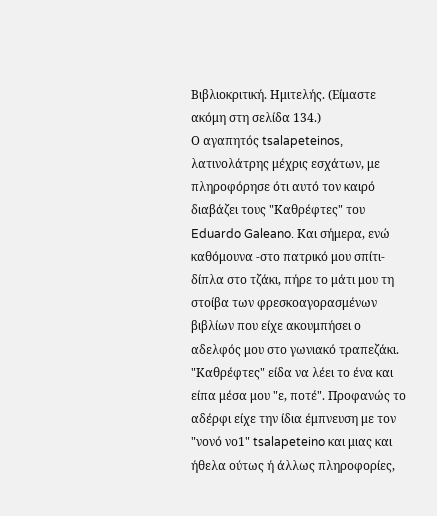Βιβλιοκριτική. Ημιτελής. (Είμαστε ακόμη στη σελίδα 134.)
Ο αγαπητός tsalapeteinos, λατινολάτρης μέχρις εσχάτων, με πληροφόρησε ότι αυτό τον καιρό διαβάζει τους "Καθρέφτες" του Eduardo Galeano. Και σήμερα, ενώ καθόμουνα -στο πατρικό μου σπίτι- δίπλα στο τζάκι, πήρε το μάτι μου τη στοίβα των φρεσκοαγορασμένων βιβλίων που είχε ακουμπήσει ο αδελφός μου στο γωνιακό τραπεζάκι. "Καθρέφτες" είδα να λέει το ένα και είπα μέσα μου "ε, ποτέ". Προφανώς το αδέρφι είχε την ίδια έμπνευση με τον "νονό νο1" tsalapeteino και μιας και ήθελα ούτως ή άλλως πληροφορίες,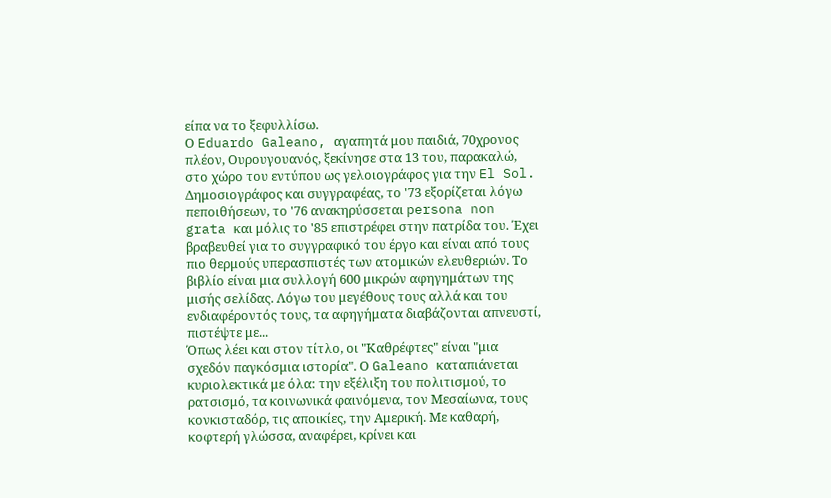είπα να το ξεφυλλίσω.
Ο Eduardo Galeano, αγαπητά μου παιδιά, 70χρονος πλέον, Ουρουγουανός, ξεκίνησε στα 13 του, παρακαλώ, στο χώρο του εντύπου ως γελοιογράφος για την El Sol. Δημοσιογράφος και συγγραφέας, τo '73 εξορίζεται λόγω πεποιθήσεων, το '76 ανακηρύσσεται persona non grata και μόλις το '85 επιστρέφει στην πατρίδα του. Έχει βραβευθεί για το συγγραφικό του έργο και είναι από τους πιο θερμούς υπερασπιστές των ατομικών ελευθεριών. Το βιβλίο είναι μια συλλογή 600 μικρών αφηγημάτων της μισής σελίδας. Λόγω του μεγέθους τους αλλά και του ενδιαφέροντός τους, τα αφηγήματα διαβάζονται απνευστί, πιστέψτε με...
Όπως λέει και στον τίτλο, οι "Καθρέφτες" είναι "μια σχεδόν παγκόσμια ιστορία". Ο Galeano καταπιάνεται κυριολεκτικά με όλα: την εξέλιξη του πολιτισμού, το ρατσισμό, τα κοινωνικά φαινόμενα, τον Μεσαίωνα, τους κονκισταδόρ, τις αποικίες, την Αμερική. Με καθαρή, κοφτερή γλώσσα, αναφέρει, κρίνει και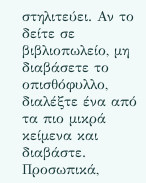στηλιτεύει. Αν το δείτε σε βιβλιοπωλείο, μη διαβάσετε το οπισθόφυλλο, διαλέξτε ένα από τα πιο μικρά κείμενα και διαβάστε. Προσωπικά,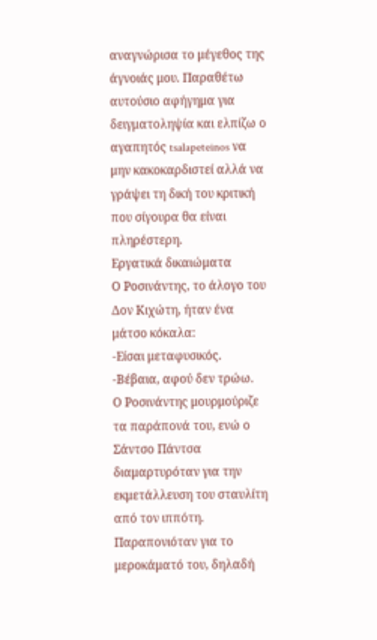αναγνώρισα το μέγεθος της άγνοιάς μου. Παραθέτω αυτούσιο αφήγημα για δειγματοληψία και ελπίζω ο αγαπητός tsalapeteinos να μην κακοκαρδιστεί αλλά να γράψει τη δική του κριτική που σίγουρα θα είναι πληρέστερη.
Εργατικά δικαιώματα
Ο Ροσινάντης, το άλογο του Δον Κιχώτη, ήταν ένα μάτσο κόκαλα:
-Είσαι μεταφυσικός.
-Βέβαια, αφού δεν τρώω.
Ο Ροσινάντης μουρμούριζε τα παράπονά του, ενώ ο Σάντσο Πάντσα διαμαρτυρόταν για την εκμετάλλευση του σταυλίτη από τον ιππότη. Παραπονιόταν για το μεροκάματό του, δηλαδή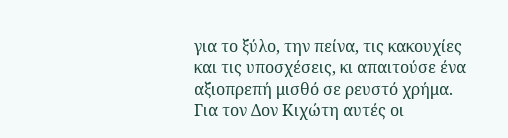για το ξύλο, την πείνα, τις κακουχίες και τις υποσχέσεις, κι απαιτούσε ένα αξιοπρεπή μισθό σε ρευστό χρήμα.
Για τον Δον Κιχώτη αυτές οι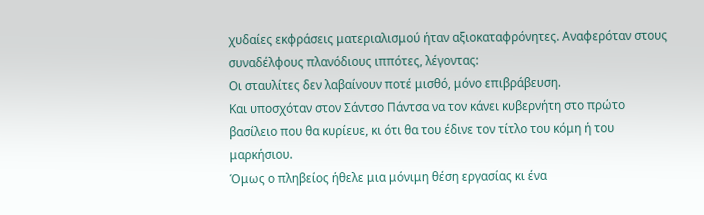χυδαίες εκφράσεις ματεριαλισμού ήταν αξιοκαταφρόνητες. Αναφερόταν στους συναδέλφους πλανόδιους ιππότες, λέγοντας:
Οι σταυλίτες δεν λαβαίνουν ποτέ μισθό, μόνο επιβράβευση.
Και υποσχόταν στον Σάντσο Πάντσα να τον κάνει κυβερνήτη στο πρώτο βασίλειο που θα κυρίευε, κι ότι θα του έδινε τον τίτλο του κόμη ή του μαρκήσιου.
Όμως ο πληβείος ήθελε μια μόνιμη θέση εργασίας κι ένα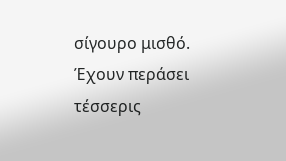σίγουρο μισθό.
Έχουν περάσει τέσσερις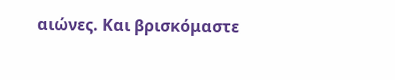αιώνες. Και βρισκόμαστε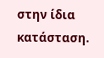στην ίδια κατάσταση.